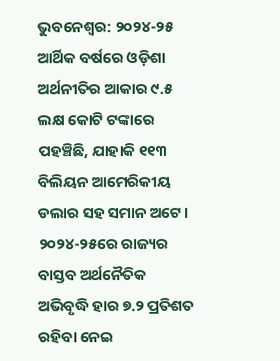ଭୁବନେଶ୍ବର: ୨୦୨୪-୨୫ ଆର୍ଥିକ ବର୍ଷରେ ଓଡ଼ିଶା ଅର୍ଥନୀତିର ଆକାର ୯.୫ ଲକ୍ଷ କୋଟି ଟଙ୍କାରେ ପହଞ୍ଚିଛି, ଯାହାକି ୧୧୩ ବିଲିୟନ ଆମେରିକୀୟ ଡଲାର ସହ ସମାନ ଅଟେ। ୨୦୨୪-୨୫ରେ ରାଜ୍ୟର ବାସ୍ତବ ଅର୍ଥନୈତିକ ଅଭିବୃଦ୍ଧି ହାର ୭.୨ ପ୍ରତିଶତ ରହିବା ନେଇ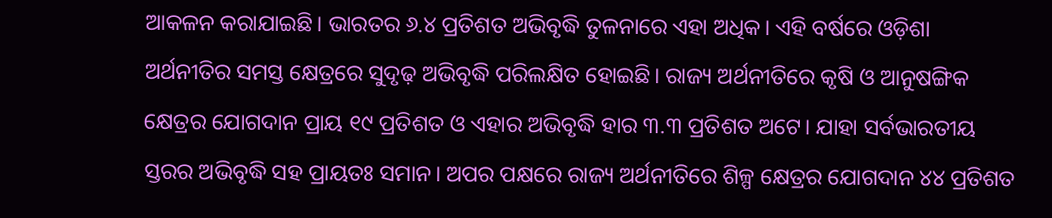ଆକଳନ କରାଯାଇଛି। ଭାରତର ୬.୪ ପ୍ରତିଶତ ଅଭିବୃଦ୍ଧି ତୁଳନାରେ ଏହା ଅଧିକ। ଏହି ବର୍ଷରେ ଓଡ଼ିଶା ଅର୍ଥନୀତିର ସମସ୍ତ କ୍ଷେତ୍ରରେ ସୁଦୃଢ଼ ଅଭିବୃଦ୍ଧି ପରିଲକ୍ଷିତ ହୋଇଛି। ରାଜ୍ୟ ଅର୍ଥନୀତିରେ କୃଷି ଓ ଆନୁଷଙ୍ଗିକ କ୍ଷେତ୍ରର ଯୋଗଦାନ ପ୍ରାୟ ୧୯ ପ୍ରତିଶତ ଓ ଏହାର ଅଭିବୃଦ୍ଧି ହାର ୩.୩ ପ୍ରତିଶତ ଅଟେ। ଯାହା ସର୍ବଭାରତୀୟ ସ୍ତରର ଅଭିବୃଦ୍ଧି ସହ ପ୍ରାୟତଃ ସମାନ। ଅପର ପକ୍ଷରେ ରାଜ୍ୟ ଅର୍ଥନୀତିରେ ଶିଳ୍ପ କ୍ଷେତ୍ରର ଯୋଗଦାନ ୪୪ ପ୍ରତିଶତ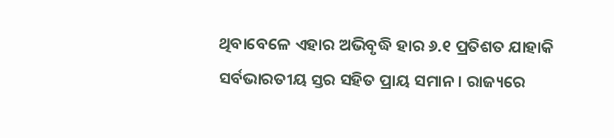ଥିବାବେଳେ ଏହାର ଅଭିବୃଦ୍ଧି ହାର ୬.୧ ପ୍ରତିଶତ ଯାହାକି ସର୍ବଭାରତୀୟ ସ୍ତର ସହିତ ପ୍ରାୟ ସମାନ। ରାଜ୍ୟରେ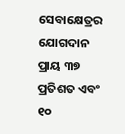ସେବାକ୍ଷେତ୍ରର ଯୋଗଦାନ ପ୍ରାୟ ୩୭ ପ୍ରତିଶତ ଏବଂ ୧୦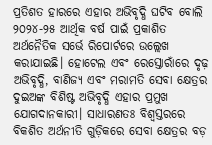ପ୍ରତିଶତ ହାରରେ ଏହାର ଅଭିବୃଦ୍ଧି ଘଟିବ ବୋଲି ୨୦୨୪-୨୫ ଆର୍ଥିକ ବର୍ଷ ପାଇଁ ପ୍ରକାଶିତ ଅର୍ଥନୈତିକ ସର୍ଭେ ରିପୋର୍ଟରେ ଉଲ୍ଲେଖ କରାଯାଇଛି। ହୋଟେଲ ଏବଂ ରେସ୍ତୋରାଁରେ ଦୃଢ଼ ଅଭିବୃଦ୍ଧି, ବାଣିଜ୍ୟ ଏବଂ ମରାମତି ସେବା କ୍ଷେତ୍ରର ଦୁଇଅଙ୍କ ବିଶିଷ୍ଟ ଅଭିବୃଦ୍ଧି ଏହାର ପ୍ରମୁଖ ଯୋଗଦାନକାରୀ। ସାଧାରଣତଃ ବିଶ୍ୱସ୍ତରରେ ବିକଶିତ ଅର୍ଥନୀତି ଗୁଡ଼ିକରେ ସେବା କ୍ଷେତ୍ରର ବଡ଼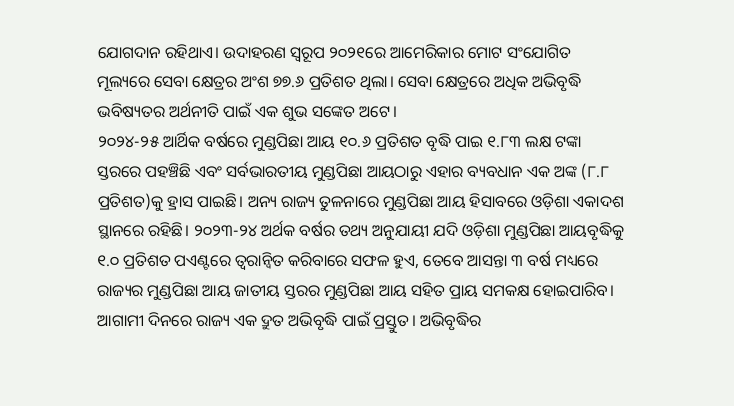ଯୋଗଦାନ ରହିଥାଏ। ଉଦାହରଣ ସ୍ୱରୂପ ୨୦୨୧ରେ ଆମେରିକାର ମୋଟ ସଂଯୋଗିତ ମୂଲ୍ୟରେ ସେବା କ୍ଷେତ୍ରର ଅଂଶ ୭୭.୬ ପ୍ରତିଶତ ଥିଲା। ସେବା କ୍ଷେତ୍ରରେ ଅଧିକ ଅଭିବୃଦ୍ଧି ଭବିଷ୍ୟତର ଅର୍ଥନୀତି ପାଇଁ ଏକ ଶୁଭ ସଙ୍କେତ ଅଟେ।
୨୦୨୪-୨୫ ଆର୍ଥିକ ବର୍ଷରେ ମୁଣ୍ଡପିଛା ଆୟ ୧୦.୬ ପ୍ରତିଶତ ବୃଦ୍ଧି ପାଇ ୧.୮୩ ଲକ୍ଷ ଟଙ୍କା ସ୍ତରରେ ପହଞ୍ଚିଛି ଏବଂ ସର୍ବଭାରତୀୟ ମୁଣ୍ଡପିଛା ଆୟଠାରୁ ଏହାର ବ୍ୟବଧାନ ଏକ ଅଙ୍କ (୮.୮ ପ୍ରତିଶତ)କୁ ହ୍ରାସ ପାଇଛି। ଅନ୍ୟ ରାଜ୍ୟ ତୁଳନାରେ ମୁଣ୍ଡପିଛା ଆୟ ହିସାବରେ ଓଡ଼ିଶା ଏକାଦଶ ସ୍ଥାନରେ ରହିଛି। ୨୦୨୩-୨୪ ଅର୍ଥକ ବର୍ଷର ତଥ୍ୟ ଅନୁଯାୟୀ ଯଦି ଓଡ଼ିଶା ମୁଣ୍ଡପିଛା ଆୟବୃଦ୍ଧିକୁ ୧.୦ ପ୍ରତିଶତ ପଏଣ୍ଟରେ ତ୍ବରାନ୍ବିତ କରିବାରେ ସଫଳ ହୁଏ, ତେବେ ଆସନ୍ତା ୩ ବର୍ଷ ମଧ୍ୟରେ ରାଜ୍ୟର ମୁଣ୍ଡପିଛା ଆୟ ଜାତୀୟ ସ୍ତରର ମୁଣ୍ଡପିଛା ଆୟ ସହିତ ପ୍ରାୟ ସମକକ୍ଷ ହୋଇପାରିବ। ଆଗାମୀ ଦିନରେ ରାଜ୍ୟ ଏକ ଦ୍ରୁତ ଅଭିବୃଦ୍ଧି ପାଇଁ ପ୍ରସ୍ତୁତ। ଅଭିବୃଦ୍ଧିର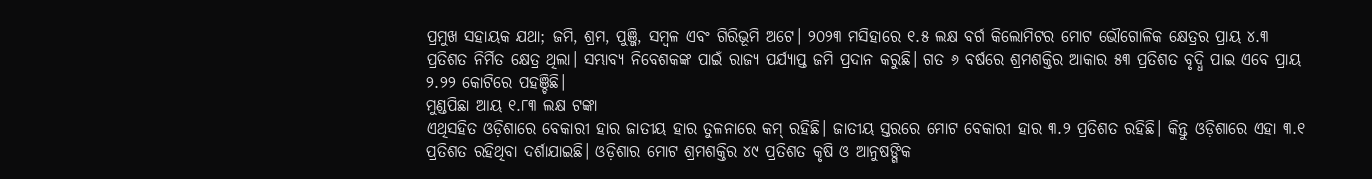ପ୍ରମୁଖ ସହାୟକ ଯଥା; ଜମି, ଶ୍ରମ, ପୁଞ୍ଜି, ସମ୍ବଳ ଏବଂ ଗିରିଭୂମି ଅଟେ। ୨୦୨୩ ମସିହାରେ ୧.୫ ଲକ୍ଷ ବର୍ଗ କିଲୋମିଟର ମୋଟ ଭୌଗୋଳିକ କ୍ଷେତ୍ରର ପ୍ରାୟ ୪.୩ ପ୍ରତିଶତ ନିର୍ମିତ କ୍ଷେତ୍ର ଥିଲା। ସମ୍ଭାବ୍ୟ ନିବେଶକଙ୍କ ପାଇଁ ରାଜ୍ୟ ପର୍ଯ୍ୟାପ୍ତ ଜମି ପ୍ରଦାନ କରୁଛି। ଗତ ୬ ବର୍ଷରେ ଶ୍ରମଶକ୍ତିର ଆକାର ୫୩ ପ୍ରତିଶତ ବୃଦ୍ଧି ପାଇ ଏବେ ପ୍ରାୟ ୨.୨୨ କୋଟିରେ ପହଞ୍ଚିଛି।
ମୁଣ୍ଡପିଛା ଆୟ ୧.୮୩ ଲକ୍ଷ ଟଙ୍କା
ଏଥିସହିତ ଓଡ଼ିଶାରେ ବେକାରୀ ହାର ଜାତୀୟ ହାର ତୁଳନାରେ କମ୍ ରହିଛି। ଜାତୀୟ ସ୍ତରରେ ମୋଟ ବେକାରୀ ହାର ୩.୨ ପ୍ରତିଶତ ରହିଛି। କିନ୍ତୁ ଓଡ଼ିଶାରେ ଏହା ୩.୧ ପ୍ରତିଶତ ରହିଥିବା ଦର୍ଶାଯାଇଛି। ଓଡ଼ିଶାର ମୋଟ ଶ୍ରମଶକ୍ତିର ୪୯ ପ୍ରତିଶତ କୃଷି ଓ ଆନୁଷଙ୍ଗିକ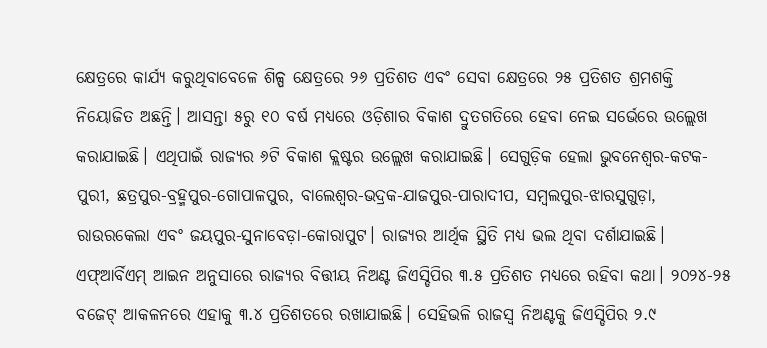କ୍ଷେତ୍ରରେ କାର୍ଯ୍ୟ କରୁଥିବାବେଳେ ଶିଳ୍ପ କ୍ଷେତ୍ରରେ ୨୬ ପ୍ରତିଶତ ଏବଂ ସେବା କ୍ଷେତ୍ରରେ ୨୫ ପ୍ରତିଶତ ଶ୍ରମଶକ୍ତି ନିୟୋଜିତ ଅଛନ୍ତି। ଆସନ୍ତା ୫ରୁ ୧୦ ବର୍ଷ ମଧ୍ୟରେ ଓଡ଼ିଶାର ବିକାଶ ଦ୍ରୁତଗତିରେ ହେବା ନେଇ ସର୍ଭେରେ ଉଲ୍ଲେଖ କରାଯାଇଛି। ଏଥିପାଇଁ ରାଜ୍ୟର ୬ଟି ବିକାଶ କ୍ଲଷ୍ଟର ଉଲ୍ଲେଖ କରାଯାଇଛି। ସେଗୁଡ଼ିକ ହେଲା ଭୁବନେଶ୍ବର-କଟକ-ପୁରୀ, ଛତ୍ରପୁର-ବ୍ରହ୍ମପୁର-ଗୋପାଳପୁର, ବାଲେଶ୍ବର-ଭଦ୍ରକ-ଯାଜପୁର-ପାରାଦୀପ, ସମ୍ବଲପୁର-ଝାରସୁଗୁଡ଼ା, ରାଉରକେଲା ଏବଂ ଜୟପୁର-ସୁନାବେଡ଼ା-କୋରାପୁଟ। ରାଜ୍ୟର ଆର୍ଥିକ ସ୍ଥିତି ମଧ୍ୟ ଭଲ ଥିବା ଦର୍ଶାଯାଇଛି। ଏଫ୍ଆର୍ବିଏମ୍ ଆଇନ ଅନୁସାରେ ରାଜ୍ୟର ବିତ୍ତୀୟ ନିଅଣ୍ଟ ଜିଏସ୍ଡିପିର ୩.୫ ପ୍ରତିଶତ ମଧ୍ୟରେ ରହିବା କଥା। ୨୦୨୪-୨୫ ବଜେଟ୍ ଆକଳନରେ ଏହାକୁ ୩.୪ ପ୍ରତିଶତରେ ରଖାଯାଇଛି। ସେହିଭଳି ରାଜସ୍ବ ନିଅଣ୍ଟକୁ ଜିଏସ୍ଡିପିର ୨.୯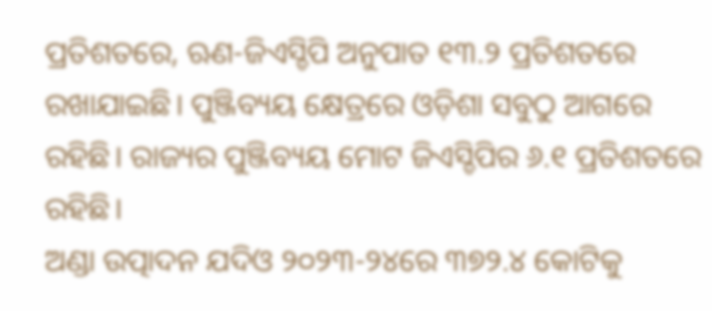ପ୍ରତିଶତରେ, ଋଣ-ଜିଏସ୍ଡିପି ଅନୁପାତ ୧୩.୨ ପ୍ରତିଶତରେ ରଖାଯାଇଛି। ପୁଞ୍ଜିବ୍ୟୟ କ୍ଷେତ୍ରରେ ଓଡ଼ିଶା ସବୁଠୁ ଆଗରେ ରହିଛି। ରାଜ୍ୟର ପୁଞ୍ଜିବ୍ୟୟ ମୋଟ ଜିଏସ୍ଡିପିର ୬.୧ ପ୍ରତିଶତରେ ରହିଛି।
ଅଣ୍ଡା ଉତ୍ପାଦନ ଯଦିଓ ୨୦୨୩-୨୪ରେ ୩୭୨.୪ କୋଟିକୁ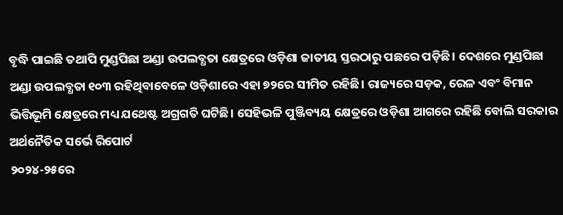ବୃଦ୍ଧି ପାଇଛି ତଥାପି ମୁଣ୍ଡପିଛା ଅଣ୍ଡା ଉପଲବ୍ଧତା କ୍ଷେତ୍ରରେ ଓଡ଼ିଶା ଜାତୀୟ ସ୍ତରଠାରୁ ପଛରେ ପଡ଼ିଛି। ଦେଶରେ ମୁଣ୍ଡପିଛା ଅଣ୍ଡା ଉପଲବ୍ଧତା ୧୦୩ ରହିଥିବାବେଳେ ଓଡ଼ିଶାରେ ଏହା ୭୨ରେ ସୀମିତ ରହିଛି। ରାଜ୍ୟରେ ସଡ଼କ, ରେଳ ଏବଂ ବିମାନ ଭିତ୍ତିଭୂମି କ୍ଷେତ୍ରରେ ମଧ୍ୟ ଯଥେଷ୍ଟ ଅଗ୍ରଗତି ଘଟିଛି। ସେହିଭଳି ପୁଞ୍ଜିବ୍ୟୟ କ୍ଷେତ୍ରରେ ଓଡ଼ିଶା ଆଗରେ ରହିଛି ବୋଲି ସରକାର ଅର୍ଥନୈତିକ ସର୍ଭେ ରିପୋର୍ଟ
୨୦୨୪-୨୫ରେ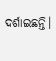ଦର୍ଶାଇଛନ୍ତି।